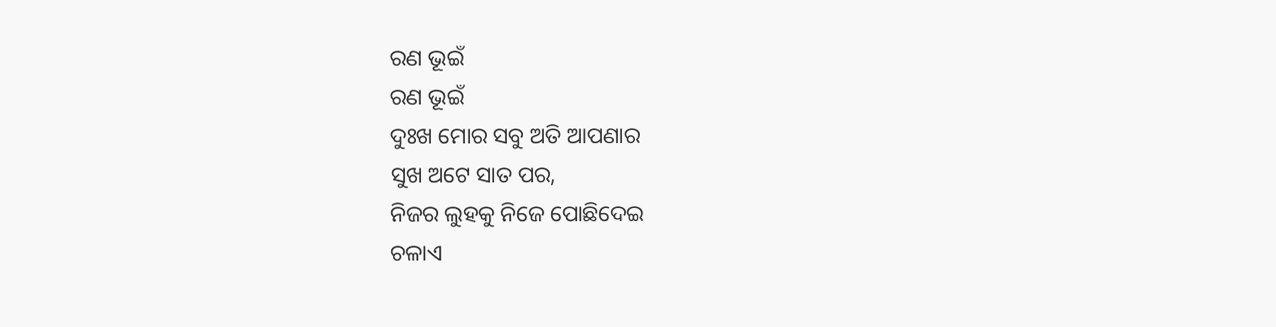ରଣ ଭୂଇଁ
ରଣ ଭୂଇଁ
ଦୁଃଖ ମୋର ସବୁ ଅତି ଆପଣାର
ସୁଖ ଅଟେ ସାତ ପର,
ନିଜର ଲୁହକୁ ନିଜେ ପୋଛିଦେଇ
ଚଳାଏ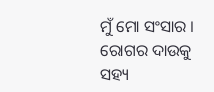ମୁଁ ମୋ ସଂସାର ।
ରୋଗର ଦାଉକୁ ସହ୍ୟ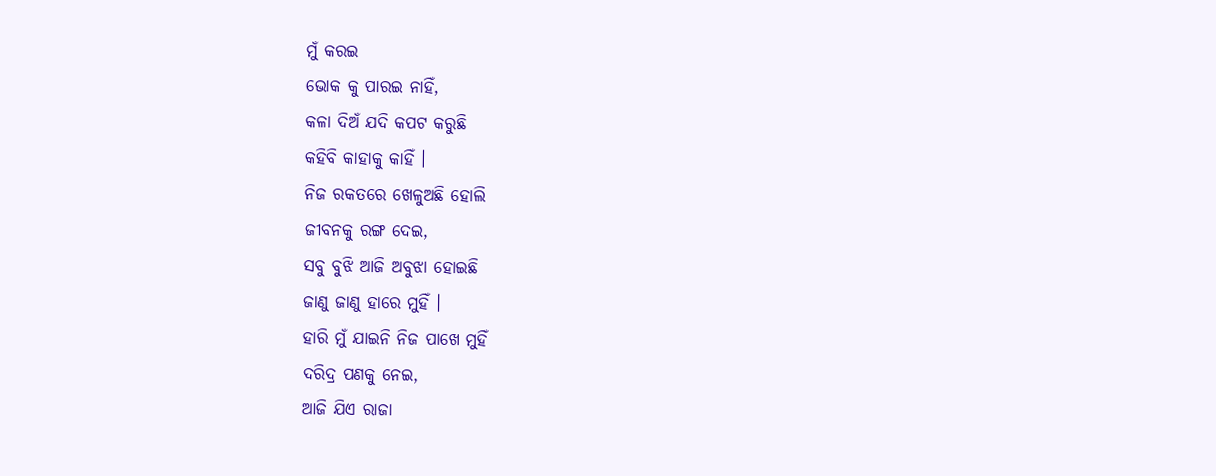ମୁଁ କରଇ
ଭୋକ କୁ ପାରଇ ନାହିଁ,
କଳା ଦିଅଁ ଯଦି କପଟ କରୁଛି
କହିବି କାହାକୁ କାହିଁ ।
ନିଜ ରକତରେ ଖେଳୁଅଛି ହୋଲି
ଜୀବନକୁ ରଙ୍ଗ ଦେଇ,
ସବୁ ବୁଝି ଆଜି ଅବୁଝା ହୋଇଛି
ଜାଣୁ ଜାଣୁ ହାରେ ମୁହିଁ ।
ହାରି ମୁଁ ଯାଇନି ନିଜ ପାଖେ ମୁହିଁ
ଦରିଦ୍ର ପଣକୁ ନେଇ,
ଆଜି ଯିଏ ରାଜା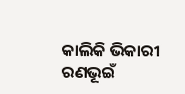କାଲିକି ଭିକାରୀ
ରଣଭୂଇଁ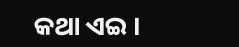କଥା ଏଇ ।